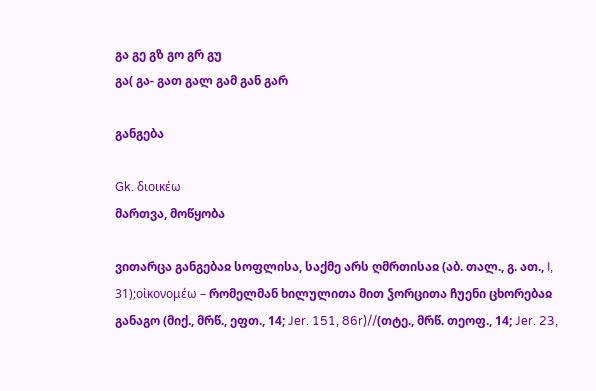გა გე გზ გო გრ გუ
გა( გა- გათ გალ გამ გან გარ

განგება

Gk. διοικέω
მართვა, მოწყობა

ვითარცა განგებაჲ სოფლისა, საქმე არს ღმრთისაჲ (აბ. თალ., გ. ათ., I, 31);οἰκονομέω – რომელმან ხილულითა მით ჴორცითა ჩუენი ცხორებაჲ განაგო (მიქ., მრწ., ეფთ., 14; Jer. 151, 86r)//(თტე., მრწ. თეოფ., 14; Jer. 23,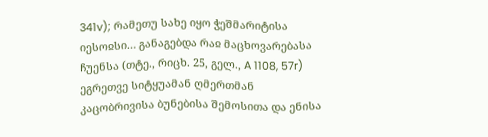341v); რამეთუ სახე იყო ჭეშმარიტისა იესოჲსი… განაგებდა რაჲ მაცხოვარებასა ჩუენსა (თტე., რიცხ. 25, გელ., A 1108, 57r) ეგრეთვე სიტყუამან ღმერთმან კაცობრივისა ბუნებისა შემოსითა და ენისა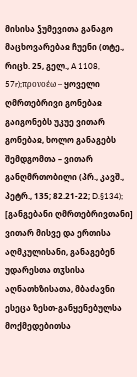მისისა ჴუმევითა განაგო მაცხოვარებაჲ ჩუენი (თტე., რიცხ. 25, გელ., A 1108, 57r);προνοέω – ყოველი ღმრთებრივი გონებაჲ გაიგონებს უკუე ვითარ გონებაჲ, ხოლო განაგებს შემდგომთა – ვითარ განღმრთობილი (პრ., კავშ., პეტრ., 135; 82.21-22; D.§134); [განგებანი ღმრთებრივთანი] ვითარ მისვე და ერთისა აღმკულისანი, განაგებენ უდარესთა თჳსისა აღნათხზისათა, მბაძავნი ესეცა ზესთ-განყენებულსა მოქმედებითსა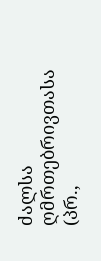ძალსა ღმრთებრივთასა (პრ.,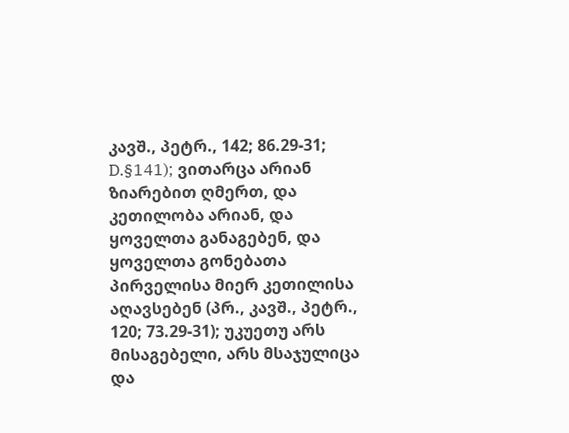კავშ., პეტრ., 142; 86.29-31; D.§141); ვითარცა არიან ზიარებით ღმერთ, და კეთილობა არიან, და ყოველთა განაგებენ, და ყოველთა გონებათა პირველისა მიერ კეთილისა აღავსებენ (პრ., კავშ., პეტრ., 120; 73.29-31); უკუეთუ არს მისაგებელი, არს მსაჯულიცა და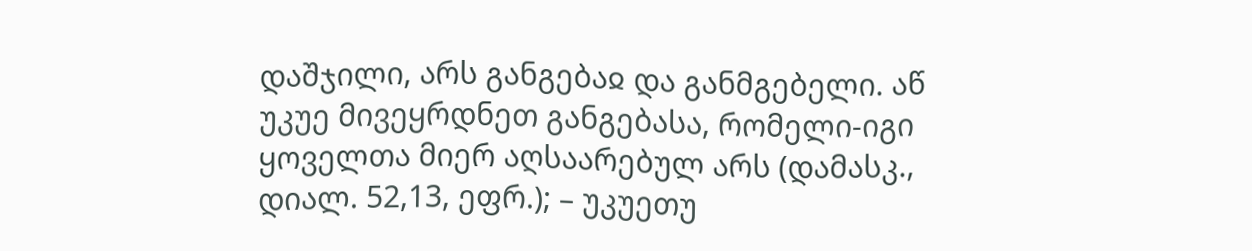დაშჯილი, არს განგებაჲ და განმგებელი. აწ უკუე მივეყრდნეთ განგებასა, რომელი-იგი ყოველთა მიერ აღსაარებულ არს (დამასკ., დიალ. 52,13, ეფრ.); – უკუეთუ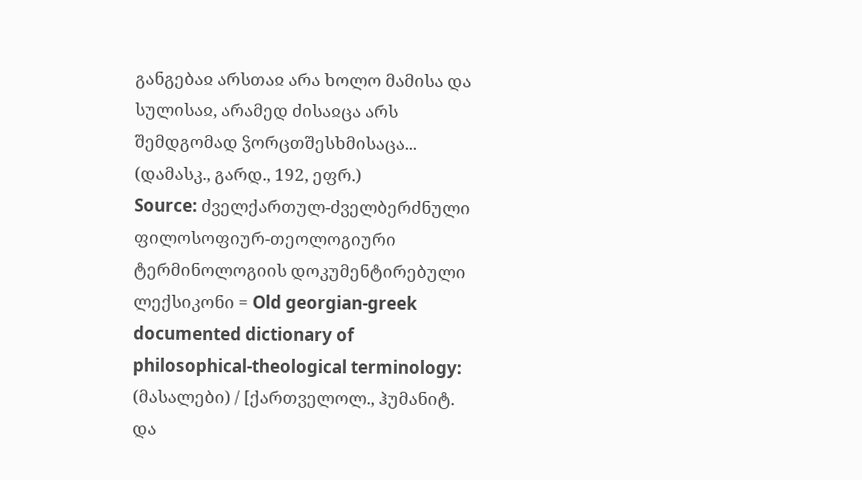განგებაჲ არსთაჲ არა ხოლო მამისა და სულისაჲ, არამედ ძისაჲცა არს შემდგომად ჴორცთშესხმისაცა... (დამასკ., გარდ., 192, ეფრ.)
Source: ძველქართულ-ძველბერძნული ფილოსოფიურ-თეოლოგიური ტერმინოლოგიის დოკუმენტირებული ლექსიკონი = Old georgian-greek documented dictionary of philosophical-theological terminology: (მასალები) / [ქართველოლ., ჰუმანიტ. და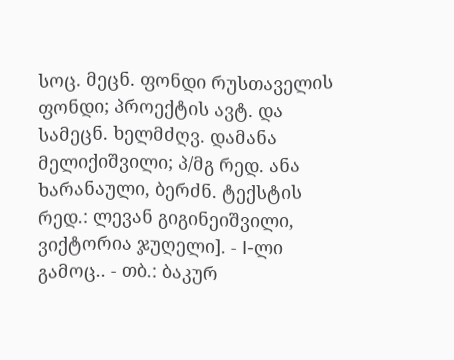სოც. მეცნ. ფონდი რუსთაველის ფონდი; პროექტის ავტ. და სამეცნ. ხელმძღვ. დამანა მელიქიშვილი; პ/მგ რედ. ანა ხარანაული, ბერძნ. ტექსტის რედ.: ლევან გიგინეიშვილი, ვიქტორია ჯუღელი]. - I-ლი გამოც.. - თბ.: ბაკურ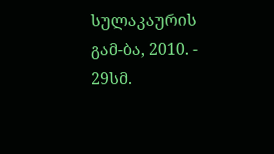სულაკაურის გამ-ბა, 2010. - 29სმ.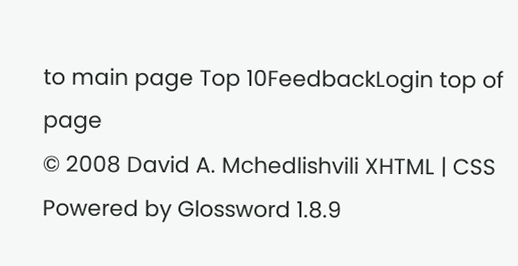to main page Top 10FeedbackLogin top of page
© 2008 David A. Mchedlishvili XHTML | CSS Powered by Glossword 1.8.9